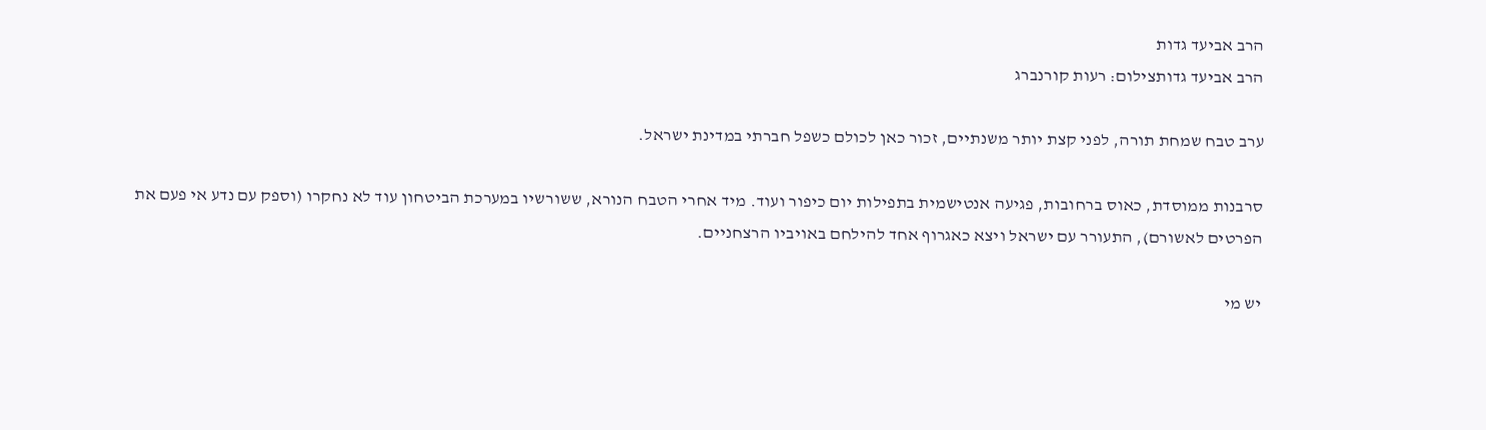הרב אביעד גדות
הרב אביעד גדותצילום: רעות קורנברג

ערב טבח שמחת תורה, לפני קצת יותר משנתיים, זכור כאן לכולם כשפל חברתי במדינת ישראל.

סרבנות ממוסדת, כאוס ברחובות, פגיעה אנטישמית בתפילות יום כיפור ועוד. מיד אחרי הטבח הנורא, ששורשיו במערכת הביטחון עוד לא נחקרו (וספק עם נדע אי פעם את הפרטים לאשורם), התעורר עם ישראל ויצא כאגרוף אחד להילחם באויביו הרצחניים.

יש מי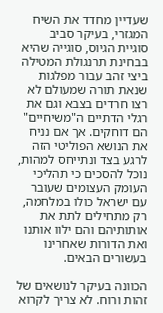שעדיין מחדד את השיח המגזרי, בעיקר סביב סוגיית הגיוס, סוגייה שהיא בבחינת תרנגולת המטילה ביצי זהב עבור מפלגות שנאת תורה שמעולם לא רצו חרדים בצבא וגם את רגלי הדתיים ה"משיחיים" הם דוחקים. אך אם נניח את הנושא הפוליטי הזה לרגע בצד ונתייחס למהות, נוכל להסכים כי תהליכי העומק העצומים שעובר עם ישראל כולו במלחמה, רק מתחילים לתת את אותותיהם והם ילוו אותנו ואת הדורות שאחרינו בעשורים הבאים.

הכוונה בעיקר לנושאים של זהות ורוח. לא צריך לקרוא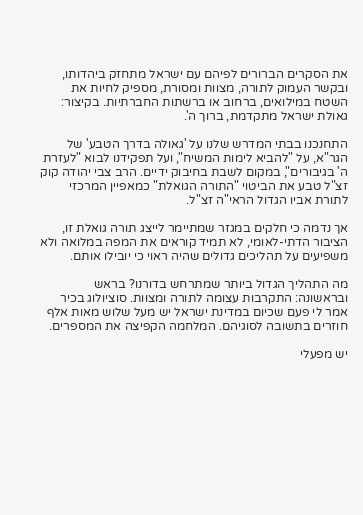את הסקרים הברורים לפיהם עם ישראל מתחזק ביהדותו, ובקשר העמוק לתורה, מצוות ומסורת, מספיק לחיות את השטח במילואים, ברחוב או ברשתות החברתיות. בקיצור: גאולת ישראל מתקדמת, ברוך ה'.

התחנכנו בבתי המדרש שלנו על 'גאולה בדרך הטבע' של הגר"א, על "להביא לימות המשיח", ועל תפקידנו לבוא "לעזרת ה' בגיבורים", במקום לשבת בחיבוק ידיים. הרב צבי יהודה קוק זצ"ל טבע את הביטוי "התורה הגואלת" כמאפיין המרכזי לתורת אביו הגדול הראי"ה זצ"ל.

אך נדמה כי חלקים במגזר שמתיימר לייצג תורה גואלת זו, הציבור הדתי-לאומי, לא תמיד קוראים את המפה במלואה ולא משפיעים על תהליכים גדולים שהיה ראוי כי יובילו אותם.

מה התהליך הגדול ביותר שמתרחש בדורנו? בראש ובראשונה: התקרבות עצומה לתורה ומצוות. סוציולוג בכיר אמר לי פעם שכיום במדינת ישראל יש מעל שלוש מאות אלף חוזרים בתשובה לסוגיהם. המלחמה הקפיצה את המספרים.

יש מפעלי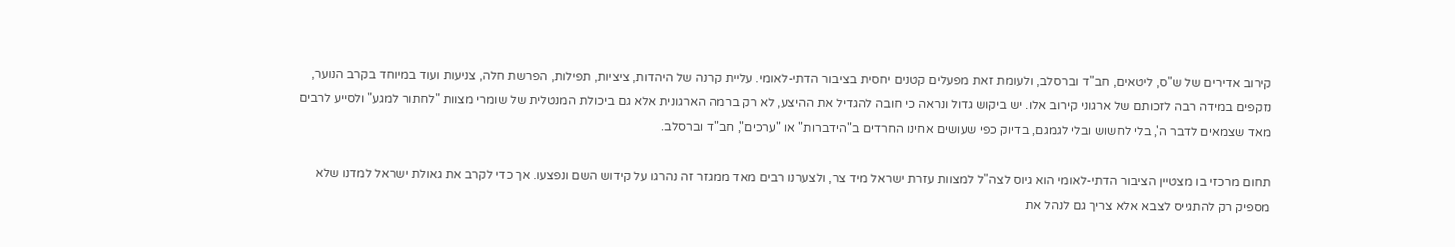קירוב אדירים של ש"ס, ליטאים, חב"ד וברסלב, ולעומת זאת מפעלים קטנים יחסית בציבור הדתי-לאומי. עליית קרנה של היהדות, ציציות, תפילות, הפרשת חלה, צניעות ועוד במיוחד בקרב הנוער, נזקפים במידה רבה לזכותם של ארגוני קירוב אלו. יש ביקוש גדול ונראה כי חובה להגדיל את ההיצע, לא רק ברמה הארגונית אלא גם ביכולת המנטלית של שומרי מצוות "לחתור למגע" ולסייע לרבים מאד שצמאים לדבר ה', בלי לחשוש ובלי לגמגם, בדיוק כפי שעושים אחינו החרדים ב"הידברות" או "ערכים", חב"ד וברסלב.

תחום מרכזי בו מצטיין הציבור הדתי-לאומי הוא גיוס לצה"ל למצוות עזרת ישראל מיד צר, ולצערנו רבים מאד ממגזר זה נהרגו על קידוש השם ונפצעו. אך כדי לקרב את גאולת ישראל למדנו שלא מספיק רק להתגייס לצבא אלא צריך גם לנהל את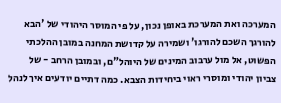המערכה ואת המערכת באופן נכון, על פי המוסר היהודי של 'הבא להורגך השכם להורגו' ושמירה על קדושת המחנה במובן ההלכתי הפשוט, אל מול ערבוב המינים של היוהל"ם, ובמובן הרחב - של צביון יהודי ומוסרי ראוי ביחידות הצבא. כמה דתיים יודעים איך לנהל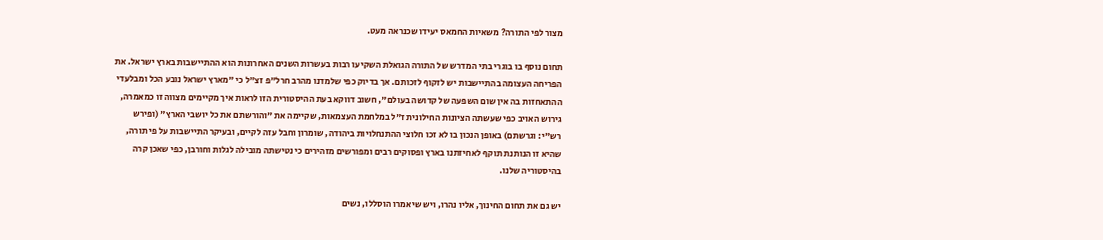מצור לפי התורה? משאיות החמאס יעידו שכנראה מעט.

תחום נוסף בו בוגרי בתי המדרש של התורה הגואלת השקיעו רבות בעשרות השנים האחרונות הוא ההתיישבות בארץ ישראל. את הפריחה העצומה בהתיישבות יש לזקוף לזכותם. אך בדיוק כפי שלמדנו מהרב חרל"פ זצ"ל כי "מארץ ישראל נובע הכל ומבלעדי ההתאחזות בה אין שום השפעה של קדושה בעולם", חשוב דווקא בעת ההיסטורית הזו לראות איך מקיימים מצווה זו כמאמרה, גירוש האויב כפי שעשתה הציונות החילונית ז"ל במלחמת העצמאות, שקיימה את "והורשתם את כל יושבי הארץ" (ופירש רש"י: וגרשתם) באופן הנכון בו לא זכו חלוצי ההתנחלויות ביהודה, שומרון וחבל עזה לקיים, ובעיקר התיישבות על פי תורה, שהיא זו הנותנת תוקף לאחיזתנו בארץ ופסוקים רבים ומפורשים מזהירים כי נטישתה מובילה לגלות וחורבן, כפי שאכן קרה בהיסטוריה שלנו.

יש גם את תחום החינוך, אליו נהרו, ויש שיאמרו הוסללו, נשים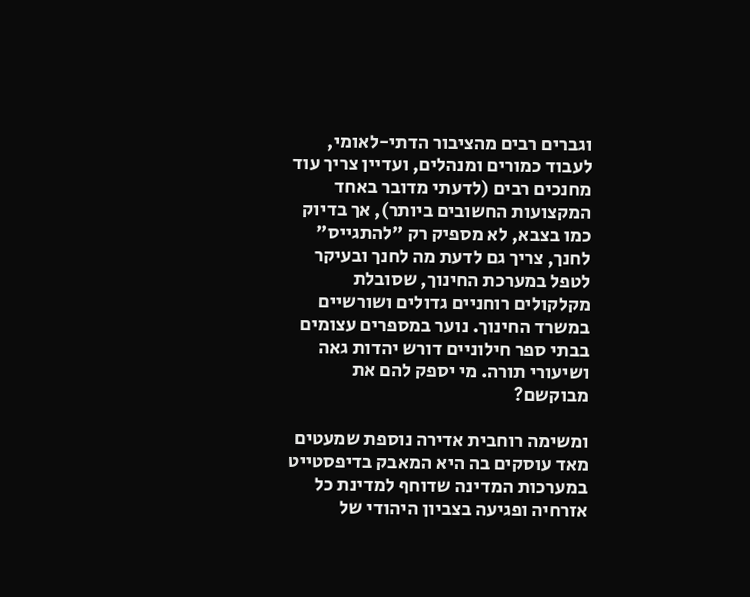וגברים רבים מהציבור הדתי-לאומי, לעבוד כמורים ומנהלים, ועדיין צריך עוד מחנכים רבים (לדעתי מדובר באחד המקצועות החשובים ביותר), אך בדיוק כמו בצבא, לא מספיק רק "להתגייס" לחנך, צריך גם לדעת מה לחנך ובעיקר לטפל במערכת החינוך, שסובלת מקלקולים רוחניים גדולים ושורשיים במשרד החינוך. נוער במספרים עצומים בבתי ספר חילוניים דורש יהדות גאה ושיעורי תורה. מי יספק להם את מבוקשם?

ומשימה רוחבית אדירה נוספת שמעטים מאד עוסקים בה היא המאבק בדיפסטייט במערכות המדינה שדוחף למדינת כל אזרחיה ופגיעה בצביון היהודי של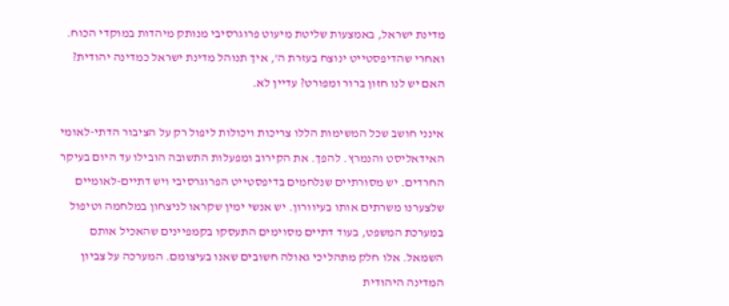מדינת ישראל, באמצעות שליטת מיעוט פרוגרסיבי מנותק מיהדות במוקדי הכוח. ואחרי שהדיפסטייט ינוצח בעזרת ה', איך תנוהל מדינת ישראל כמדינה יהודית? האם יש לנו חזון ברור ומפורט? עדיין לא.

אינני חושב שכל המשימות הללו צריכות ויכולות ליפול רק על הציבור הדתי-לאומי האידאליסט והנמרץ. להפך. את הקירוב ומפעלות התשובה הובילו עד היום בעיקר החרדים. יש מסורתיים שנלחמים בדיפסטייט הפרוגרסיבי ויש דתיים-לאומיים שלצערנו משרתים אותו בעיוורון. יש אנשי ימין שקראו לניצחון במלחמה וטיפול במערכת המשפט, בעוד דתיים מסוימים התעסקו בקמפיינים שהאכיל אותם השמאל. אלו חלק מתהליכי גאולה חשובים שאנו בעיצומם. המערכה על צביון המדינה היהודית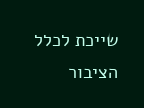שייכת לכלל הציבור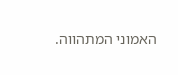האמוני המתהווה.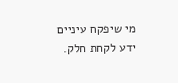מי שיפקח עיניים ידע לקחת חלק.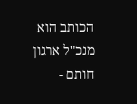הכותב הוא מנכ"ל ארגון חותם -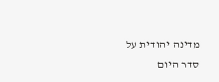מדינה יהודית על סדר היום